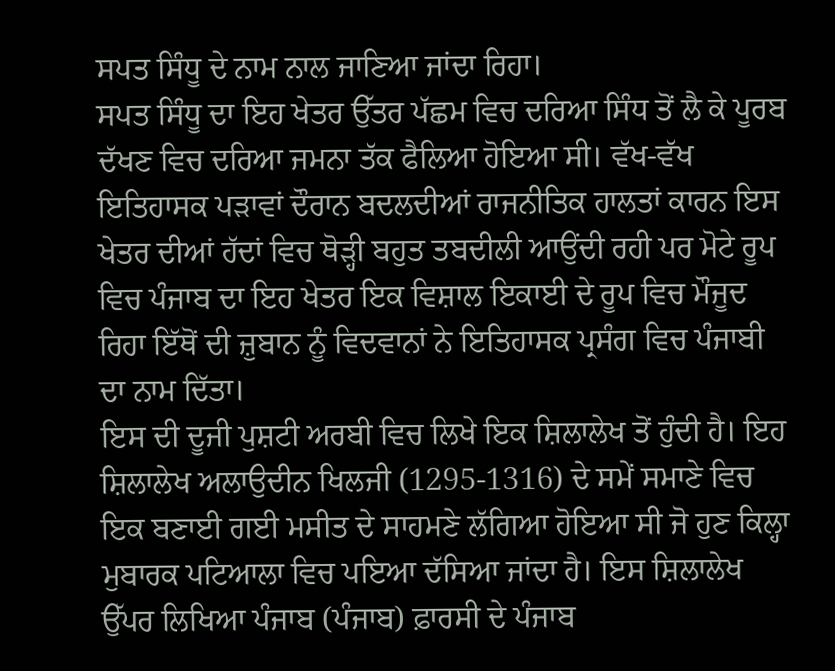ਸਪਤ ਸਿੰਧੂ ਦੇ ਨਾਮ ਨਾਲ ਜਾਣਿਆ ਜਾਂਦਾ ਰਿਹਾ।
ਸਪਤ ਸਿੰਧੂ ਦਾ ਇਹ ਖੇਤਰ ਉੱਤਰ ਪੱਛਮ ਵਿਚ ਦਰਿਆ ਸਿੰਧ ਤੋਂ ਲੈ ਕੇ ਪੂਰਬ ਦੱਖਣ ਵਿਚ ਦਰਿਆ ਜਮਨਾ ਤੱਕ ਫੈਲਿਆ ਹੋਇਆ ਸੀ। ਵੱਖ-ਵੱਖ ਇਤਿਹਾਸਕ ਪੜਾਵਾਂ ਦੌਰਾਨ ਬਦਲਦੀਆਂ ਰਾਜਨੀਤਿਕ ਹਾਲਤਾਂ ਕਾਰਨ ਇਸ ਖੇਤਰ ਦੀਆਂ ਹੱਦਾਂ ਵਿਚ ਥੋੜ੍ਹੀ ਬਹੁਤ ਤਬਦੀਲੀ ਆਉਂਦੀ ਰਹੀ ਪਰ ਮੋਟੇ ਰੂਪ ਵਿਚ ਪੰਜਾਬ ਦਾ ਇਹ ਖੇਤਰ ਇਕ ਵਿਸ਼ਾਲ ਇਕਾਈ ਦੇ ਰੂਪ ਵਿਚ ਮੌਜੂਦ ਰਿਹਾ ਇੱਥੋਂ ਦੀ ਜ਼ੁਬਾਨ ਨੂੰ ਵਿਦਵਾਨਾਂ ਨੇ ਇਤਿਹਾਸਕ ਪ੍ਰਸੰਗ ਵਿਚ ਪੰਜਾਬੀ ਦਾ ਨਾਮ ਦਿੱਤਾ।
ਇਸ ਦੀ ਦੂਜੀ ਪੁਸ਼ਟੀ ਅਰਬੀ ਵਿਚ ਲਿਖੇ ਇਕ ਸ਼ਿਲਾਲੇਖ ਤੋਂ ਹੁੰਦੀ ਹੈ। ਇਹ ਸ਼ਿਲਾਲੇਖ ਅਲਾਉਦੀਨ ਖਿਲਜੀ (1295-1316) ਦੇ ਸਮੇਂ ਸਮਾਣੇ ਵਿਚ ਇਕ ਬਣਾਈ ਗਈ ਮਸੀਤ ਦੇ ਸਾਹਮਣੇ ਲੱਗਿਆ ਹੋਇਆ ਸੀ ਜੋ ਹੁਣ ਕਿਲ੍ਹਾ ਮੁਬਾਰਕ ਪਟਿਆਲਾ ਵਿਚ ਪਇਆ ਦੱਸਿਆ ਜਾਂਦਾ ਹੈ। ਇਸ ਸ਼ਿਲਾਲੇਖ ਉੱਪਰ ਲਿਖਿਆ ਪੰਜਾਬ (ਪੰਜਾਬ) ਫ਼ਾਰਸੀ ਦੇ ਪੰਜਾਬ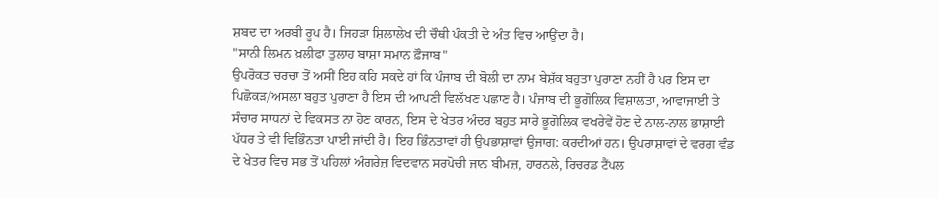ਸ਼ਬਦ ਦਾ ਅਰਬੀ ਰੂਪ ਹੈ। ਜਿਹੜਾ ਸ਼ਿਲਾਲੇਖ ਦੀ ਚੌਥੀ ਪੰਕਤੀ ਦੇ ਅੰਤ ਵਿਚ ਆਉਂਦਾ ਹੈ।
"ਸਾਨੀ ਲਿਮਨ ਖ਼ਲੀਫਾ ਤੁਲਾਹ ਬਾਸ਼ਾ ਸਮਾਨ ਫ਼ੌਜਾਬ"
ਉਪਰੋਕਤ ਚਰਚਾ ਤੋਂ ਅਸੀਂ ਇਹ ਕਹਿ ਸਕਦੇ ਹਾਂ ਕਿ ਪੰਜਾਬ ਦੀ ਬੋਲੀ ਦਾ ਨਾਮ ਬੇਸ਼ੱਕ ਬਹੁਤਾ ਪੁਰਾਣਾ ਨਹੀਂ ਹੈ ਪਰ ਇਸ ਦਾ ਪਿਛੋਕੜ/ਅਸਲਾ ਬਹੁਤ ਪੁਰਾਣਾ ਹੈ ਇਸ ਦੀ ਆਪਣੀ ਵਿਲੱਖਣ ਪਛਾਣ ਹੈ। ਪੰਜਾਬ ਦੀ ਭੂਗੋਲਿਕ ਵਿਸ਼ਾਲਤਾ, ਆਵਾਜਾਈ ਤੇ ਸੰਚਾਰ ਸਾਧਨਾਂ ਦੇ ਵਿਕਸਤ ਨਾ ਹੋਣ ਕਾਰਨ, ਇਸ ਦੇ ਖੇਤਰ ਅੰਦਰ ਬਹੁਤ ਸਾਰੇ ਭੂਗੋਲਿਕ ਵਖਰੇਵੇਂ ਹੋਣ ਦੇ ਨਾਲ-ਨਾਲ ਭਾਸ਼ਾਈ ਪੱਧਰ ਤੇ ਵੀ ਵਿਭਿੰਨਤਾ ਪਾਈ ਜਾਂਦੀ ਹੈ। ਇਹ ਭਿੰਨਤਾਵਾਂ ਹੀ ਉਪਭਾਸ਼ਾਵਾਂ ਉਜਾਗ: ਕਰਦੀਆਂ ਹਨ। ਉਪਰਾਸ਼ਾਵਾਂ ਦੇ ਵਰਗ ਵੰਡ ਦੇ ਖੇਤਰ ਵਿਚ ਸਭ ਤੋਂ ਪਹਿਲਾਂ ਅੰਗਰੇਜ਼ ਵਿਦਵਾਨ ਸਰਪੋਚੀ ਜਾਨ ਬੀਮਜ਼, ਹਾਰਨਲੇ, ਰਿਚਰਡ ਟੈਂਪਲ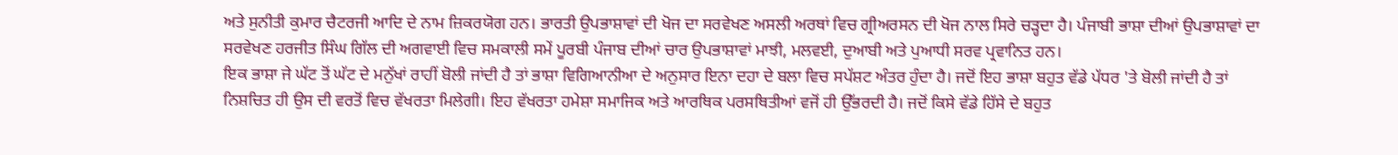ਅਤੇ ਸੁਨੀਤੀ ਕੁਮਾਰ ਚੈਟਰਜੀ ਆਦਿ ਦੇ ਨਾਮ ਜ਼ਿਕਰਯੋਗ ਹਨ। ਭਾਰਤੀ ਉਪਭਾਸ਼ਾਵਾਂ ਦੀ ਖੋਜ ਦਾ ਸਰਵੇਖਣ ਅਸਲੀ ਅਰਥਾਂ ਵਿਚ ਗ੍ਰੀਅਰਸਨ ਦੀ ਖੋਜ ਨਾਲ ਸਿਰੇ ਚੜ੍ਹਦਾ ਹੈ। ਪੰਜਾਬੀ ਭਾਸ਼ਾ ਦੀਆਂ ਉਪਭਾਸ਼ਾਵਾਂ ਦਾ ਸਰਵੇਖਣ ਹਰਜੀਤ ਸਿੰਘ ਗਿੱਲ ਦੀ ਅਗਵਾਈ ਵਿਚ ਸਮਕਾਲੀ ਸਮੇਂ ਪੂਰਬੀ ਪੰਜਾਬ ਦੀਆਂ ਚਾਰ ਉਪਭਾਸ਼ਾਵਾਂ ਮਾਝੀ, ਮਲਵਈ, ਦੁਆਬੀ ਅਤੇ ਪੁਆਧੀ ਸਰਵ ਪ੍ਰਵਾਨਿਤ ਹਨ।
ਇਕ ਭਾਸ਼ਾ ਜੇ ਘੱਟ ਤੋਂ ਘੱਟ ਦੇ ਮਨੁੱਖਾਂ ਰਾਹੀਂ ਬੋਲੀ ਜਾਂਦੀ ਹੈ ਤਾਂ ਭਾਸ਼ਾ ਵਿਗਿਆਨੀਆ ਦੇ ਅਨੁਸਾਰ ਇਨਾ ਦਹਾ ਦੇ ਬਲਾ ਵਿਚ ਸਪੱਸ਼ਟ ਅੰਤਰ ਹੁੰਦਾ ਹੈ। ਜਦੋਂ ਇਹ ਭਾਸ਼ਾ ਬਹੁਤ ਵੱਡੇ ਪੱਧਰ 'ਤੇ ਬੋਲੀ ਜਾਂਦੀ ਹੈ ਤਾਂ ਨਿਸ਼ਚਿਤ ਹੀ ਉਸ ਦੀ ਵਰਤੋਂ ਵਿਚ ਵੱਖਰਤਾ ਮਿਲੇਗੀ। ਇਹ ਵੱਖਰਤਾ ਹਮੇਸ਼ਾ ਸਮਾਜਿਕ ਅਤੇ ਆਰਥਿਕ ਪਰਸਥਿਤੀਆਂ ਵਜੋਂ ਹੀ ਉੱਭਰਦੀ ਹੈ। ਜਦੋਂ ਕਿਸੇ ਵੱਡੇ ਹਿੱਸੇ ਦੇ ਬਹੁਤ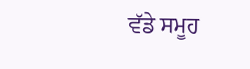ਵੱਡੇ ਸਮੂਹ